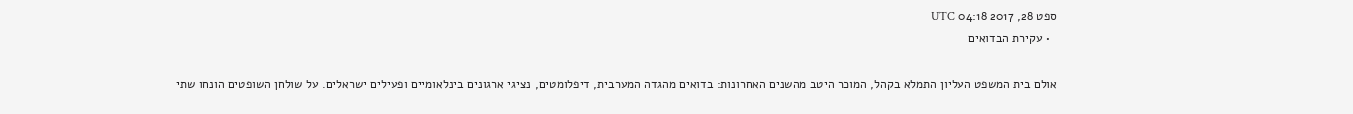ספט 28, 2017 04:18 UTC
  • עקירת הבדואים

אולם בית המשפט העליון התמלא בקהל, המוכר היטב מהשנים האחרונות: בדואים מהגדה המערבית, דיפלומטים, נציגי ארגונים בינלאומיים ופעילים ישראלים. על שולחן השופטים הונחו שתי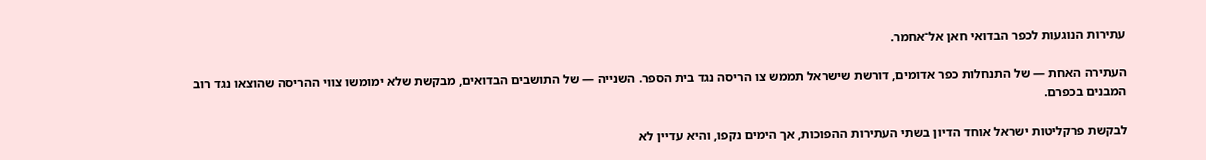עתירות הנוגעות לכפר הבדואי חאן אל־אחמר.

העתירה האחת — של התנחלות כפר אדומים, דורשת שישראל תממש צו הריסה נגד בית הספר. השנייה — של התושבים הבדואים, מבקשת שלא ימומשו צווי ההריסה שהוצאו נגד רוב המבנים בכפרם.

לבקשת פרקליטות ישראל אוחד הדיון בשתי העתירות ההפוכות, אך הימים נקפו, והיא עדיין לא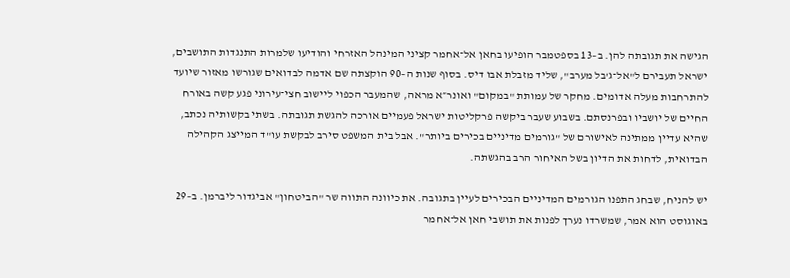הגישה את תגובתה להן. ב–13 בספטמבר הופיעו בחאן אל־אחמר קציני המינהל האזרחי והודיעו שלמרות התנגדות התושבים, ישראל תעבירם ל"אל־ג'בל מערב", שליד מזבלת אבו דיס. בסוף שנות ה–90 הוקצתה שם אדמה לבדואים שגורשו מאזור שיועד להתרחבות מעלה אדומים. מחקר של עמותת "במקום" ואונר״א מראה, שהמעבר הכפוי ליישוב חצי־עירוני פגע קשה באורח החיים של יושביו ובפרנסתם. בשבוע שעבר ביקשה פרקליטות ישראל פעמיים אורכה להגשת תגובתה. בשתי בקשותיה נכתב, שהיא עדיין ממתינה לאישורם של "גורמים מדיניים בכירים ביותר". אבל בית המשפט סירב לבקשת עו"ד המייצג הקהילה הבדואית, לדחות את הדיון בשל האיחור הרב בהגשתה.

יש להניח, שבחג התפנו הגורמים המדיניים הבכירים לעיין בתגובה. את כיוונה התווה שר "הביטחון" אביגדור ליברמן. ב–29 באוגוסט הוא אמר, שמשרדו נערך לפנות את תושבי חאן אל־אחמר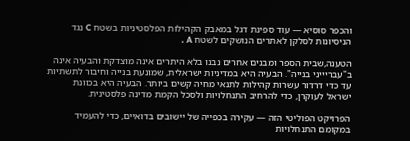והכפר סוסיא — עוד ספינת דגל במאבק הקהילות הפלסטיניות בשטח C נגד הניסיונות לסלקן לאתרים הנושקים לשטח A .

הטענה,שבית הספר ומבנים אחרים נבנו בלא היתרים אינה מוצדקת והבעיה אינה ב"עבריייני בנייה". הבעיה היא במדיניות ישראלית, שמונעת בנייה וחיבור לתשתיות עד כדי דרדור עשרות קהילות לתנאי מחיה קשים ביותר. הבעיה היא בכוונת ישראל לעוקרן, כדי להרחיב התנחלויות ולסכל הקמת מדינה פלסטינית.

הפרויקט הפוליטי הזה — עקירה בכפייה של יישובים בדואיים, כדי להעמיד במקומם התנחלויות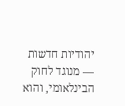יהודיות חדשות — מנוגד לחוק הבינלאומי, והוא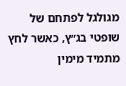מגולגל לפתחם של שופטי בג״ץ, כאשר לחץ מתמיד מימין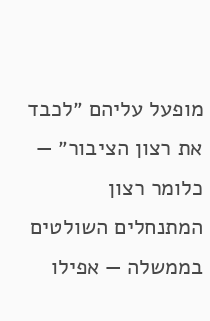מופעל עליהם ״לכבד את רצון הציבור״ — כלומר רצון המתנחלים השולטים בממשלה — אפילו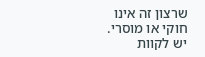שרצון זה אינו חוקי או מוסרי. יש לקוות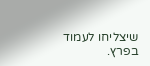שיצליחו לעמוד בפרץ.